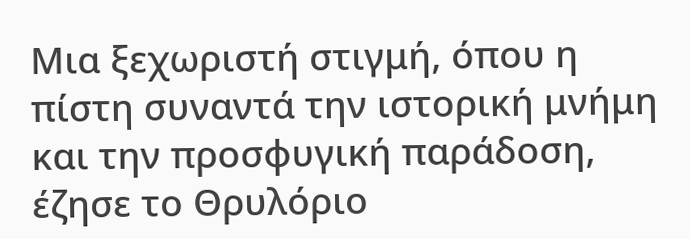Μια ξεχωριστή στιγμή, όπου η πίστη συναντά την ιστορική μνήμη και την προσφυγική παράδοση, έζησε το Θρυλόριο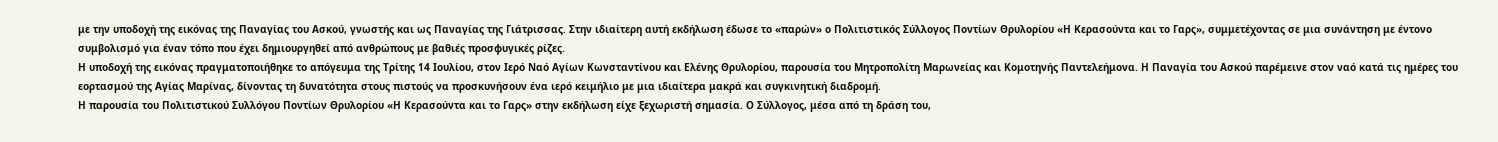με την υποδοχή της εικόνας της Παναγίας του Ασκού, γνωστής και ως Παναγίας της Γιάτρισσας. Στην ιδιαίτερη αυτή εκδήλωση έδωσε το «παρών» ο Πολιτιστικός Σύλλογος Ποντίων Θρυλορίου «Η Κερασούντα και το Γαρς», συμμετέχοντας σε μια συνάντηση με έντονο συμβολισμό για έναν τόπο που έχει δημιουργηθεί από ανθρώπους με βαθιές προσφυγικές ρίζες.
Η υποδοχή της εικόνας πραγματοποιήθηκε το απόγευμα της Τρίτης 14 Ιουλίου, στον Ιερό Ναό Αγίων Κωνσταντίνου και Ελένης Θρυλορίου, παρουσία του Μητροπολίτη Μαρωνείας και Κομοτηνής Παντελεήμονα. Η Παναγία του Ασκού παρέμεινε στον ναό κατά τις ημέρες του εορτασμού της Αγίας Μαρίνας, δίνοντας τη δυνατότητα στους πιστούς να προσκυνήσουν ένα ιερό κειμήλιο με μια ιδιαίτερα μακρά και συγκινητική διαδρομή.
Η παρουσία του Πολιτιστικού Συλλόγου Ποντίων Θρυλορίου «Η Κερασούντα και το Γαρς» στην εκδήλωση είχε ξεχωριστή σημασία. Ο Σύλλογος, μέσα από τη δράση του,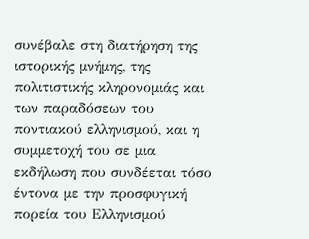συνέβαλε στη διατήρηση της ιστορικής μνήμης, της πολιτιστικής κληρονομιάς και των παραδόσεων του ποντιακού ελληνισμού, και η συμμετοχή του σε μια εκδήλωση που συνδέεται τόσο έντονα με την προσφυγική πορεία του Ελληνισμού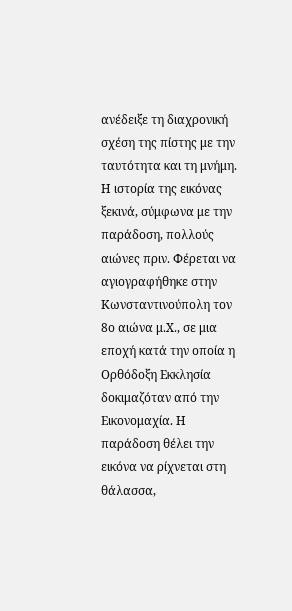ανέδειξε τη διαχρονική σχέση της πίστης με την ταυτότητα και τη μνήμη.
Η ιστορία της εικόνας ξεκινά, σύμφωνα με την παράδοση, πολλούς αιώνες πριν. Φέρεται να αγιογραφήθηκε στην Κωνσταντινούπολη τον 8ο αιώνα μ.Χ., σε μια εποχή κατά την οποία η Ορθόδοξη Εκκλησία δοκιμαζόταν από την Εικονομαχία. Η παράδοση θέλει την εικόνα να ρίχνεται στη θάλασσα,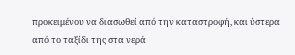προκειμένου να διασωθεί από την καταστροφή, και ύστερα από το ταξίδι της στα νερά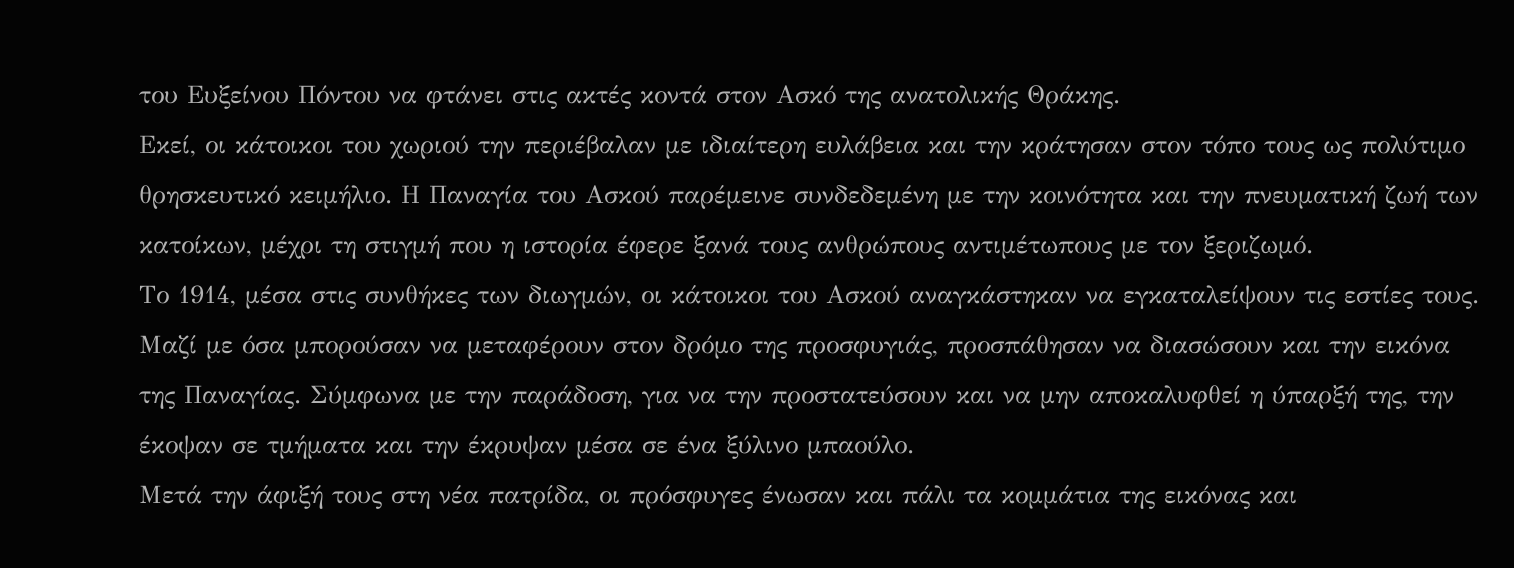του Ευξείνου Πόντου να φτάνει στις ακτές κοντά στον Ασκό της ανατολικής Θράκης.
Εκεί, οι κάτοικοι του χωριού την περιέβαλαν με ιδιαίτερη ευλάβεια και την κράτησαν στον τόπο τους ως πολύτιμο θρησκευτικό κειμήλιο. Η Παναγία του Ασκού παρέμεινε συνδεδεμένη με την κοινότητα και την πνευματική ζωή των κατοίκων, μέχρι τη στιγμή που η ιστορία έφερε ξανά τους ανθρώπους αντιμέτωπους με τον ξεριζωμό.
Το 1914, μέσα στις συνθήκες των διωγμών, οι κάτοικοι του Ασκού αναγκάστηκαν να εγκαταλείψουν τις εστίες τους. Μαζί με όσα μπορούσαν να μεταφέρουν στον δρόμο της προσφυγιάς, προσπάθησαν να διασώσουν και την εικόνα της Παναγίας. Σύμφωνα με την παράδοση, για να την προστατεύσουν και να μην αποκαλυφθεί η ύπαρξή της, την έκοψαν σε τμήματα και την έκρυψαν μέσα σε ένα ξύλινο μπαούλο.
Μετά την άφιξή τους στη νέα πατρίδα, οι πρόσφυγες ένωσαν και πάλι τα κομμάτια της εικόνας και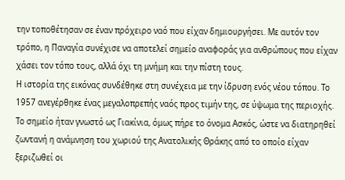την τοποθέτησαν σε έναν πρόχειρο ναό που είχαν δημιουργήσει. Με αυτόν τον τρόπο, η Παναγία συνέχισε να αποτελεί σημείο αναφοράς για ανθρώπους που είχαν χάσει τον τόπο τους, αλλά όχι τη μνήμη και την πίστη τους.
Η ιστορία της εικόνας συνδέθηκε στη συνέχεια με την ίδρυση ενός νέου τόπου. Το 1957 ανεγέρθηκε ένας μεγαλοπρεπής ναός προς τιμήν της, σε ύψωμα της περιοχής. Το σημείο ήταν γνωστό ως Γιακίνια, όμως πήρε το όνομα Ασκός, ώστε να διατηρηθεί ζωντανή η ανάμνηση του χωριού της Ανατολικής Θράκης από το οποίο είχαν ξεριζωθεί οι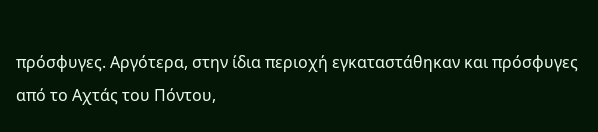πρόσφυγες. Αργότερα, στην ίδια περιοχή εγκαταστάθηκαν και πρόσφυγες από το Αχτάς του Πόντου,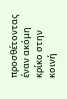προσθέτοντας έναν ακόμη κρίκο στην κοινή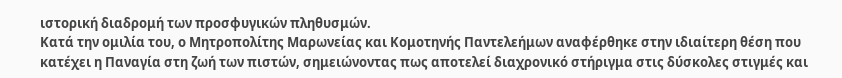ιστορική διαδρομή των προσφυγικών πληθυσμών.
Κατά την ομιλία του, ο Μητροπολίτης Μαρωνείας και Κομοτηνής Παντελεήμων αναφέρθηκε στην ιδιαίτερη θέση που κατέχει η Παναγία στη ζωή των πιστών, σημειώνοντας πως αποτελεί διαχρονικό στήριγμα στις δύσκολες στιγμές και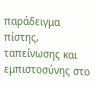παράδειγμα πίστης, ταπείνωσης και εμπιστοσύνης στο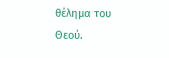θέλημα του Θεού.